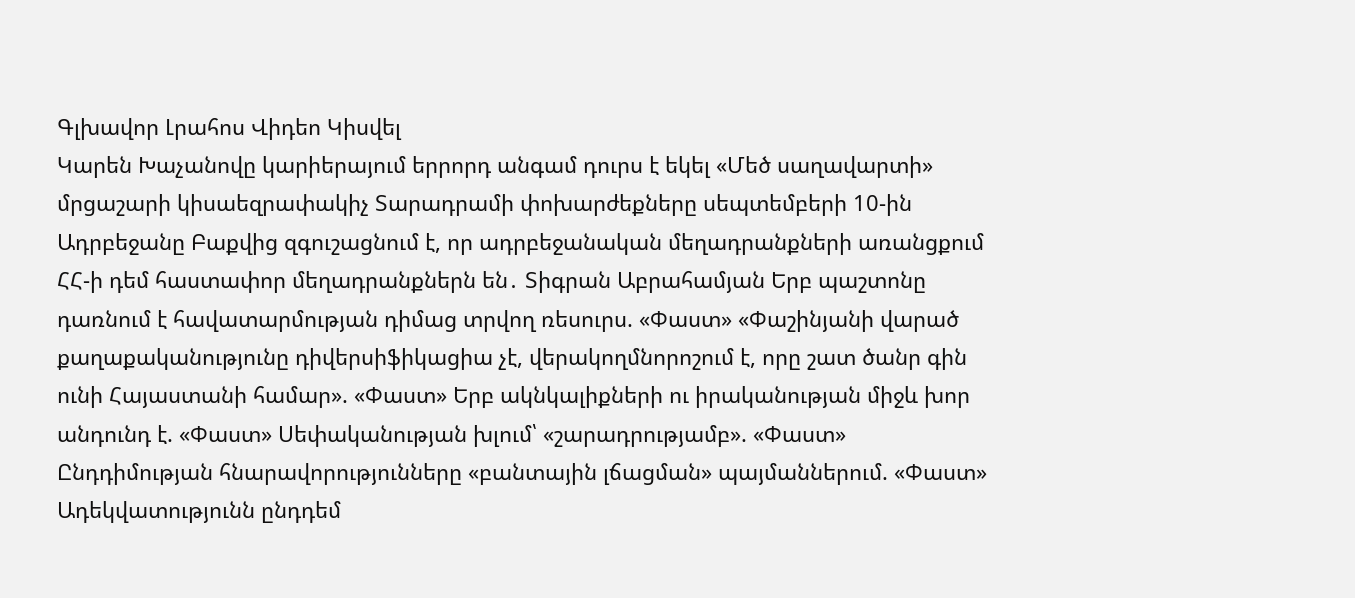Գլխավոր Լրահոս Վիդեո Կիսվել
Կարեն Խաչանովը կարիերայում երրորդ անգամ դուրս է եկել «Մեծ սաղավարտի» մրցաշարի կիսաեզրափակիչ Տարադրամի փոխարժեքները սեպտեմբերի 10-ին Ադրբեջանը Բաքվից զգուշացնում է, որ ադրբեջանական մեղադրանքների առանցքում ՀՀ-ի դեմ հաստափոր մեղադրանքներն են․ Տիգրան Աբրահամյան Երբ պաշտոնը դառնում է հավատարմության դիմաց տրվող ռեսուրս. «Փաստ» «Փաշինյանի վարած քաղաքականությունը դիվերսիֆիկացիա չէ, վերակողմնորոշում է, որը շատ ծանր գին ունի Հայաստանի համար». «Փաստ» Երբ ակնկալիքների ու իրականության միջև խոր անդունդ է. «Փաստ» Սեփականության խլում՝ «շարադրությամբ». «Փաստ» Ընդդիմության հնարավորությունները «բանտային լճացման» պայմաններում. «Փաստ» Ադեկվատությունն ընդդեմ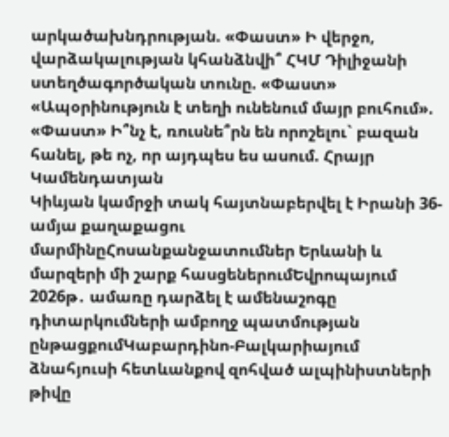արկածախնդրության. «Փաստ» Ի վերջո, վարձակալության կհանձնվի՞ ՀԿՄ Դիլիջանի ստեղծագործական տունը. «Փաստ» «Ապօրինություն է տեղի ունենում մայր բուհում». «Փաստ» Ի՞նչ է, ռուսնե՞րն են որոշելու` բազան հանել, թե ոչ, որ այդպես ես ասում. Հրայր Կամենդատյան
Կիևյան կամրջի տակ հայտնաբերվել է Իրանի 36-ամյա քաղաքացու մարմինըՀոսանքանջատումներ Երևանի և մարզերի մի շարք հասցեներումԵվրոպայում 2026թ․ ամառը դարձել է ամենաշոգը դիտարկումների ամբողջ պատմության ընթացքումԿաբարդինո-Բալկարիայում ձնահյուսի հետևանքով զոհված ալպինիստների թիվը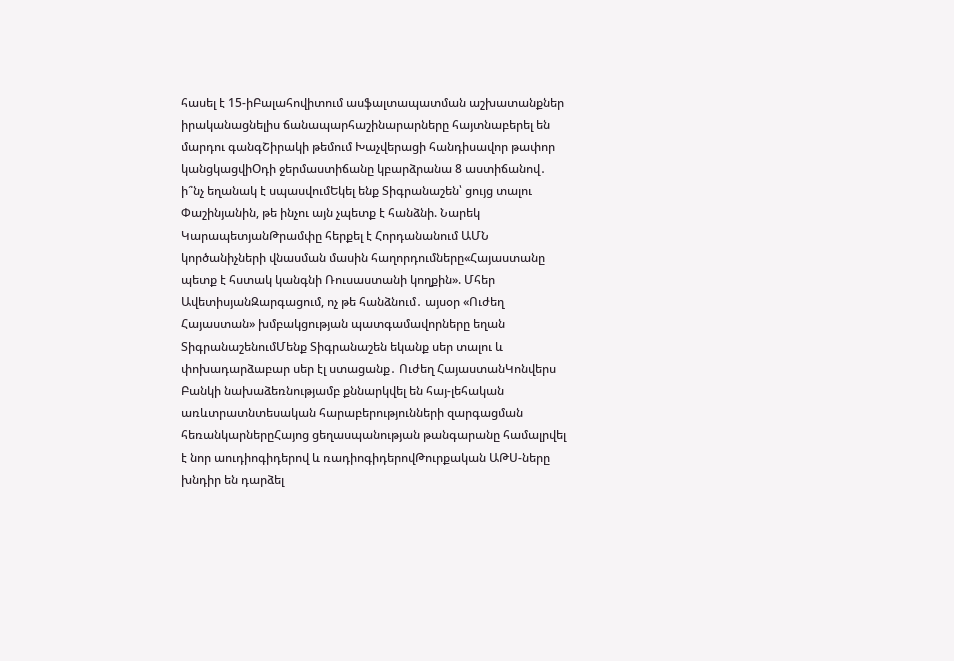հասել է 15-իԲալահովիտում ասֆալտապատման աշխատանքներ իրականացնելիս ճանապարհաշինարարները հայտնաբերել են մարդու գանգՇիրակի թեմում Խաչվերացի հանդիսավոր թափոր կանցկացվիՕդի ջերմաստիճանը կբարձրանա 8 աստիճանով․ ի՞նչ եղանակ է սպասվումԵկել ենք Տիգրանաշեն՝ ցույց տալու Փաշինյանին, թե ինչու այն չպետք է հանձնի. Նարեկ ԿարապետյանԹրամփը հերքել է Հորդանանում ԱՄՆ կործանիչների վնասման մասին հաղորդումները«Հայաստանը պետք է հստակ կանգնի Ռուսաստանի կողքին». Մհեր ԱվետիսյանԶարգացում, ոչ թե հանձնում․ այսօր «Ուժեղ Հայաստան» խմբակցության պատգամավորները եղան ՏիգրանաշենումՄենք Տիգրանաշեն եկանք սեր տալու և փոխադարձաբար սեր էլ ստացանք․ Ուժեղ ՀայաստանԿոնվերս Բանկի նախաձեռնությամբ քննարկվել են հայ-լեհական առևտրատնտեսական հարաբերությունների զարգացման հեռանկարներըՀայոց ցեղասպանության թանգարանը համալրվել է նոր աուդիոգիդերով և ռադիոգիդերովԹուրքական ԱԹՍ-ները խնդիր են դարձել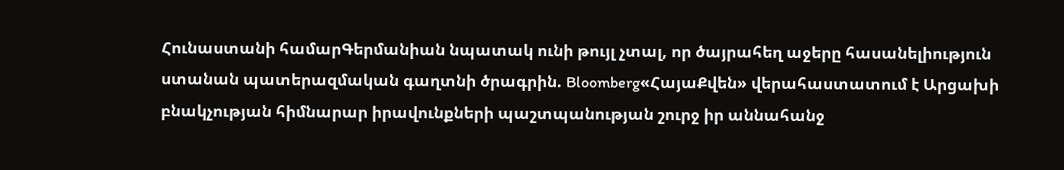Հունաստանի համարԳերմանիան նպատակ ունի թույլ չտալ, որ ծայրահեղ աջերը հասանելիություն ստանան պատերազմական գաղտնի ծրագրին. Bloomberg«ՀայաՔվեն» վերահաստատում է Արցախի բնակչության հիմնարար իրավունքների պաշտպանության շուրջ իր աննահանջ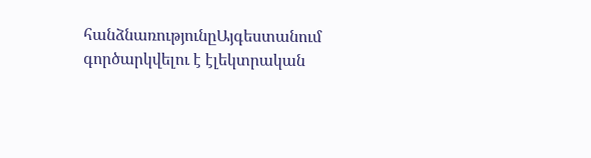հանձնառությունըԱյգեստանում գործարկվելու է էլեկտրական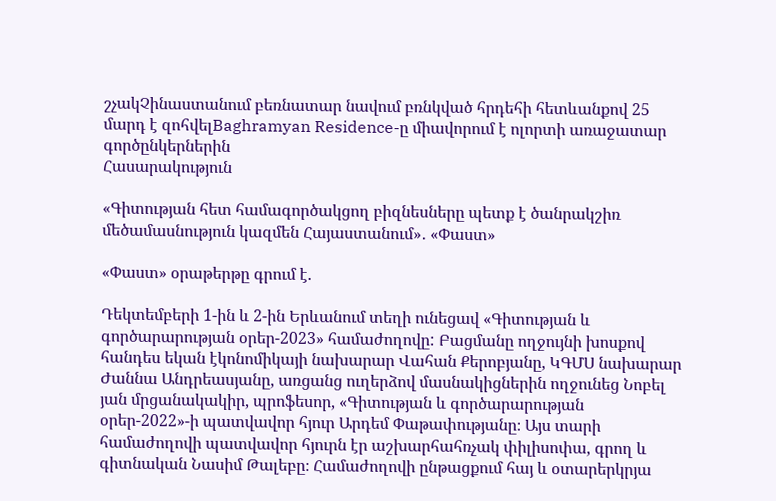շչակՉինաստանում բեռնատար նավում բռնկված հրդեհի հետևանքով 25 մարդ է զոհվելBaghramyan Residence-ը միավորում է ոլորտի առաջատար գործընկերներին
Հասարակություն

«Գիտության հետ համագործակցող բիզնեսները պետք է ծանրակշիռ մեծամասնություն կազմեն Հայաստանում»․ «Փաստ»

«Փաստ» օրաթերթը գրում է.

Դեկտեմբերի 1-ին և 2-ին Երևանում տեղի ունեցավ «Գիտության և գործարարության օրեր-2023» համաժողովը: Բացմանը ողջույնի խոսքով հանդես եկան էկոնոմիկայի նախարար Վահան Քերոբյանը, ԿԳՄՍ նախարար Ժաննա Անդրեասյանը, առցանց ուղերձով մասնակիցներին ողջունեց Նոբել յան մրցանակակիր, պրոֆեսոր, «Գիտության և գործարարության օրեր-2022»-ի պատվավոր հյուր Արդեմ Փաթափությանը։ Այս տարի համաժողովի պատվավոր հյուրն էր աշխարհահռչակ փիլիսոփա, գրող և գիտնական Նասիմ Թալեբը։ Համաժողովի ընթացքում հայ և օտարերկրյա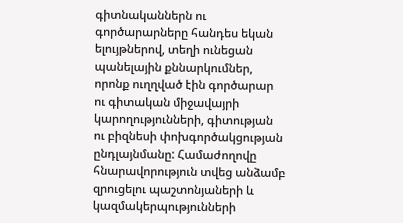գիտնականներն ու գործարարները հանդես եկան ելույթներով, տեղի ունեցան պանելային քննարկումներ, որոնք ուղղված էին գործարար ու գիտական միջավայրի կարողությունների, գիտության ու բիզնեսի փոխգործակցության ընդլայնմանը: Համաժողովը հնարավորություն տվեց անձամբ զրուցելու պաշտոնյաների և կազմակերպությունների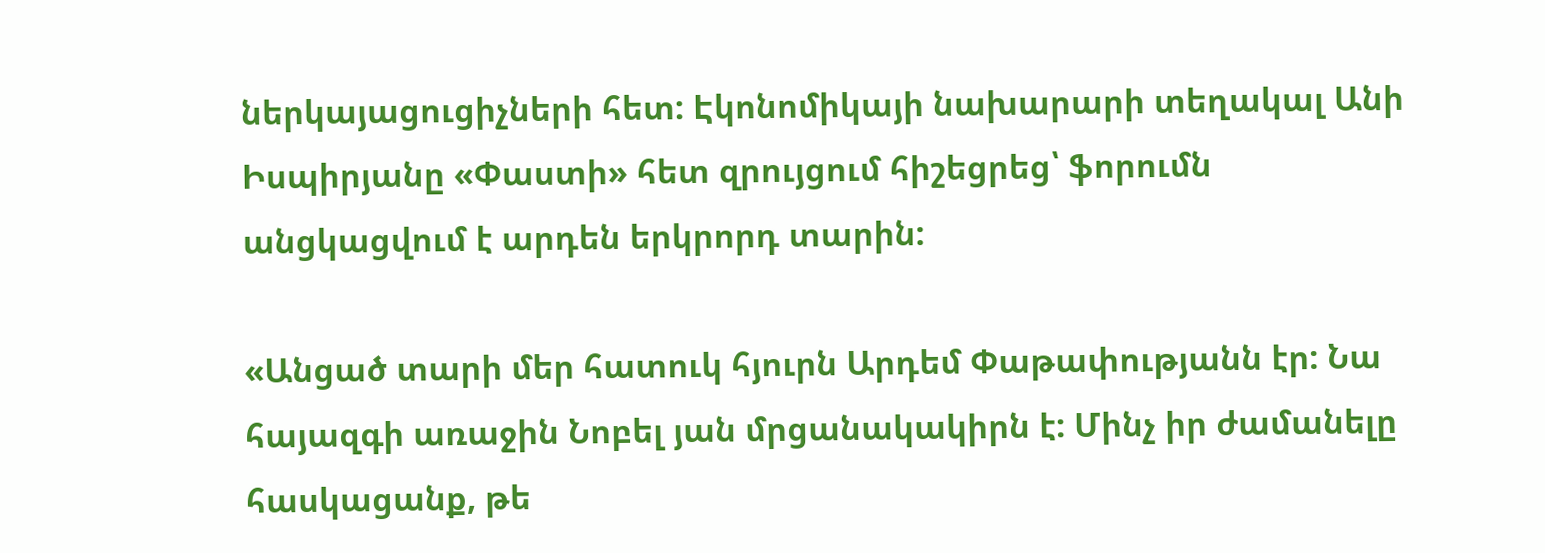ներկայացուցիչների հետ: Էկոնոմիկայի նախարարի տեղակալ Անի Իսպիրյանը «Փաստի» հետ զրույցում հիշեցրեց՝ ֆորումն անցկացվում է արդեն երկրորդ տարին:

«Անցած տարի մեր հատուկ հյուրն Արդեմ Փաթափությանն էր: Նա հայազգի առաջին Նոբել յան մրցանակակիրն է: Մինչ իր ժամանելը հասկացանք, թե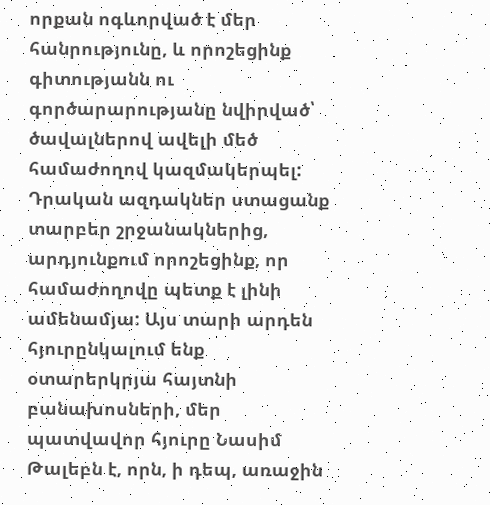որքան ոգևորված է մեր հանրությունը, և որոշեցինք գիտությանն ու գործարարությանը նվիրված՝ ծավալներով ավելի մեծ համաժողով կազմակերպել: Դրական ազդակներ ստացանք տարբեր շրջանակներից, արդյունքում որոշեցինք, որ համաժողովը պետք է լինի ամենամյա: Այս տարի արդեն հյուրընկալում ենք օտարերկրյա հայտնի բանախոսների, մեր պատվավոր հյուրը Նասիմ Թալեբն է, որն, ի դեպ, առաջին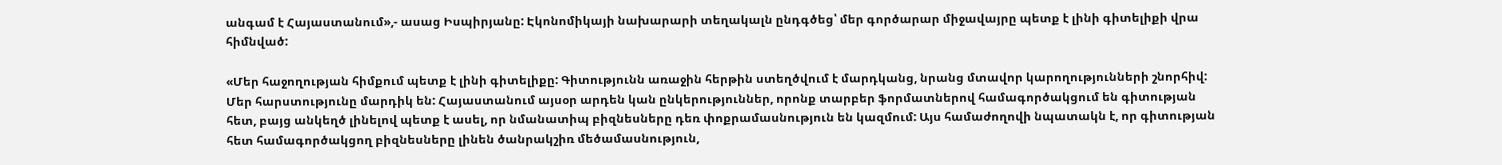անգամ է Հայաստանում»,- ասաց Իսպիրյանը: Էկոնոմիկայի նախարարի տեղակալն ընդգծեց՝ մեր գործարար միջավայրը պետք է լինի գիտելիքի վրա հիմնված:

«Մեր հաջողության հիմքում պետք է լինի գիտելիքը: Գիտությունն առաջին հերթին ստեղծվում է մարդկանց, նրանց մտավոր կարողությունների շնորհիվ: Մեր հարստությունը մարդիկ են: Հայաստանում այսօր արդեն կան ընկերություններ, որոնք տարբեր ֆորմատներով համագործակցում են գիտության հետ, բայց անկեղծ լինելով պետք է ասել, որ նմանատիպ բիզնեսները դեռ փոքրամասնություն են կազմում: Այս համաժողովի նպատակն է, որ գիտության հետ համագործակցող բիզնեսները լինեն ծանրակշիռ մեծամասնություն,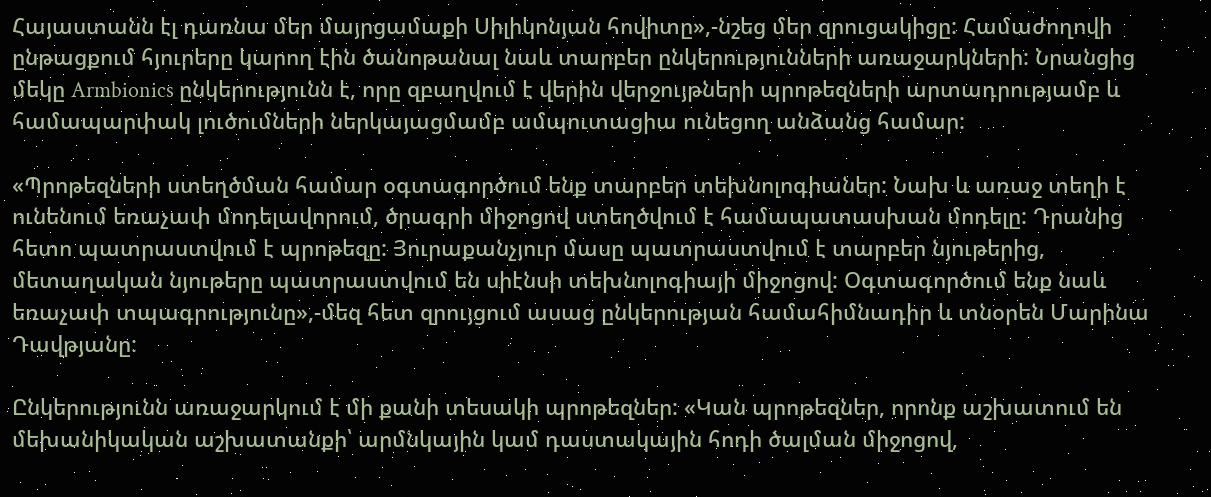Հայաստանն էլ դառնա մեր մայրցամաքի Սիլիկոնյան հովիտը»,-նշեց մեր զրուցակիցը: Համաժողովի ընթացքում հյուրերը կարող էին ծանոթանալ նաև տարբեր ընկերությունների առաջարկների: Նրանցից մեկը Armbionics ընկերությունն է, որը զբաղվում է վերին վերջույթների պրոթեզների արտադրությամբ և համապարփակ լուծումների ներկայացմամբ ամպուտացիա ունեցող անձանց համար:

«Պրոթեզների ստեղծման համար օգտագործում ենք տարբեր տեխնոլոգիաներ: Նախ և առաջ տեղի է ունենում եռաչափ մոդելավորում, ծրագրի միջոցով ստեղծվում է համապատասխան մոդելը: Դրանից հետո պատրաստվում է պրոթեզը: Յուրաքանչյուր մասը պատրաստվում է տարբեր նյութերից, մետաղական նյութերը պատրաստվում են սիէնսի տեխնոլոգիայի միջոցով: Օգտագործում ենք նաև եռաչափ տպագրությունը»,-մեզ հետ զրույցում ասաց ընկերության համահիմնադիր և տնօրեն Մարինա Դավթյանը:

Ընկերությունն առաջարկում է մի քանի տեսակի պրոթեզներ: «Կան պրոթեզներ, որոնք աշխատում են մեխանիկական աշխատանքի՝ արմնկային կամ դաստակային հոդի ծալման միջոցով,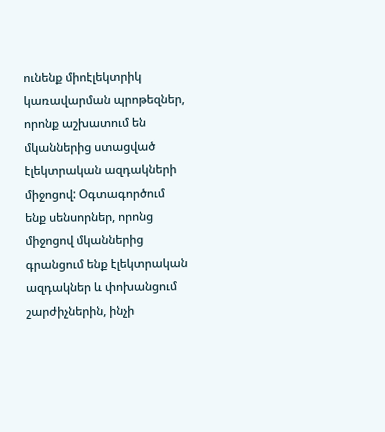ունենք միոէլեկտրիկ կառավարման պրոթեզներ, որոնք աշխատում են մկաններից ստացված էլեկտրական ազդակների միջոցով: Օգտագործում ենք սենսորներ, որոնց միջոցով մկաններից գրանցում ենք էլեկտրական ազդակներ և փոխանցում շարժիչներին, ինչի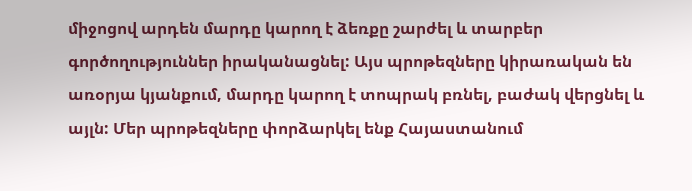միջոցով արդեն մարդը կարող է ձեռքը շարժել և տարբեր գործողություններ իրականացնել: Այս պրոթեզները կիրառական են առօրյա կյանքում, մարդը կարող է տոպրակ բռնել, բաժակ վերցնել և այլն: Մեր պրոթեզները փորձարկել ենք Հայաստանում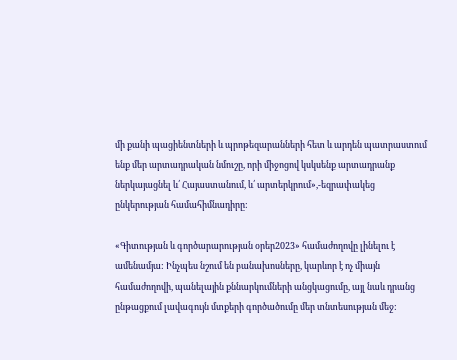մի քանի պացիենտների և պրոթեզարանների հետ և արդեն պատրաստում ենք մեր արտադրական նմուշը, որի միջոցով կսկսենք արտադրանք ներկայացնել և՛ Հայաստանում, և՛ արտերկրում»,-եզրափակեց ընկերության համահիմնադիրը:

«Գիտության և գործարարության օրեր2023» համաժողովը լինելու է ամենամյա: Ինչպես նշում են բանախոսները, կարևոր է ոչ միայն համաժողովի, պանելային քննարկումների անցկացումը, այլ նաև դրանց ընթացքում լավագույն մտքերի գործածումը մեր տնտեսության մեջ: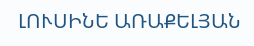ԼՈՒՍԻՆԵ ԱՌԱՔԵԼՅԱՆ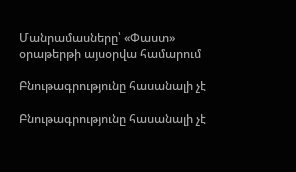Մանրամասները՝ «Փաստ» օրաթերթի այսօրվա համարում

Բնութագրությունը հասանալի չէ

Բնութագրությունը հասանալի չէ